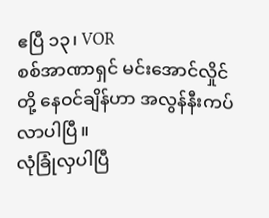ဧပြီ ၁၃၊ VOR
စစ်အာဏာရှင် မင်းအောင်လှိုင်တို့ နေဝင်ချိန်ဟာ အလွန်နီးကပ်လာပါပြီ။
လုံခြုံလှပါပြီ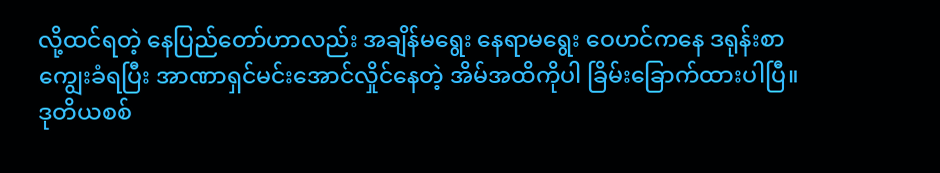လို့ထင်ရတဲ့ နေပြည်တော်ဟာလည်း အချိန်မရွေး နေရာမရွေး ဝေဟင်ကနေ ဒရုန်းစာကျွေးခံရပြီး အာဏာရှင်မင်းအောင်လှိုင်နေတဲ့ အိမ်အထိကိုပါ ခြိမ်းခြောက်ထားပါပြီ။
ဒုတိယစစ်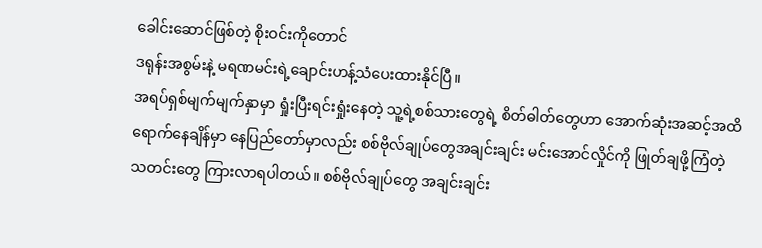ခေါင်းဆောင်ဖြစ်တဲ့ စိုးဝင်းကိုတောင်
ဒရုန်းအစွမ်းနဲ့ မရဏမင်းရဲ့ချောင်းဟန့်သံပေးထားနိုင်ပြီ။
အရပ်ရှစ်မျက်မျက်နှာမှာ ရှုံးပြီးရင်းရှုံးနေတဲ့ သူ့ရဲ့စစ်သားတွေရဲ့ စိတ်ဓါတ်တွေဟာ အောက်ဆုံးအဆင့်အထိရောက်နေချိန်မှာ နေပြည်တော်မှာလည်း စစ်ဗိုလ်ချုပ်တွေအချင်းချင်း မင်းအောင်လှိုင်ကို ဖြုတ်ချဖို့ကြံတဲ့ သတင်းတွေ ကြားလာရပါတယ်။ စစ်ဗိုလ်ချုပ်တွေ အချင်းချင်း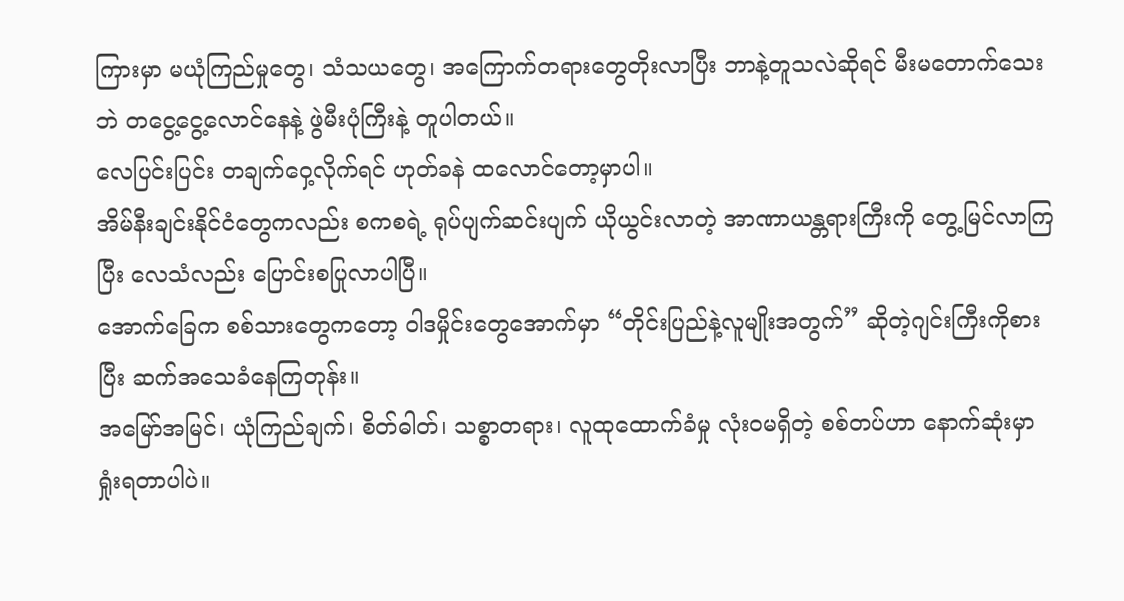ကြားမှာ မယုံကြည်မှုတွေ၊ သံသယတွေ၊ အကြောက်တရားတွေတိုးလာပြီး ဘာနဲ့တူသလဲဆိုရင် မီးမတောက်သေးဘဲ တငွေ့ငွေ့လောင်နေနဲ့ ဖွဲမီးပုံကြီးနဲ့ တူပါတယ်။
လေပြင်းပြင်း တချက်ဝှေ့လိုက်ရင် ဟုတ်ခနဲ ထလောင်တော့မှာပါ။
အိမ်နီးချင်းနိုင်ငံတွေကလည်း စကစရဲ့ ရုပ်ပျက်ဆင်းပျက် ယိုယွင်းလာတဲ့ အာဏာယန္တရားကြီးကို တွေ့မြင်လာကြပြီး လေသံလည်း ပြောင်းစပြုလာပါပြီ။
အောက်ခြေက စစ်သားတွေကတော့ ဝါဒမှိုင်းတွေအောက်မှာ “တိုင်းပြည်နဲ့လူမျိုးအတွက်” ဆိုတဲ့ဂျင်းကြီးကိုစားပြီး ဆက်အသေခံနေကြတုန်း။
အမြော်အမြင်၊ ယုံကြည်ချက်၊ စိတ်ဓါတ်၊ သစ္စာတရား၊ လူထုထောက်ခံမှု လုံးဝမရှိတဲ့ စစ်တပ်ဟာ နောက်ဆုံးမှာ ရှုံးရတာပါပဲ။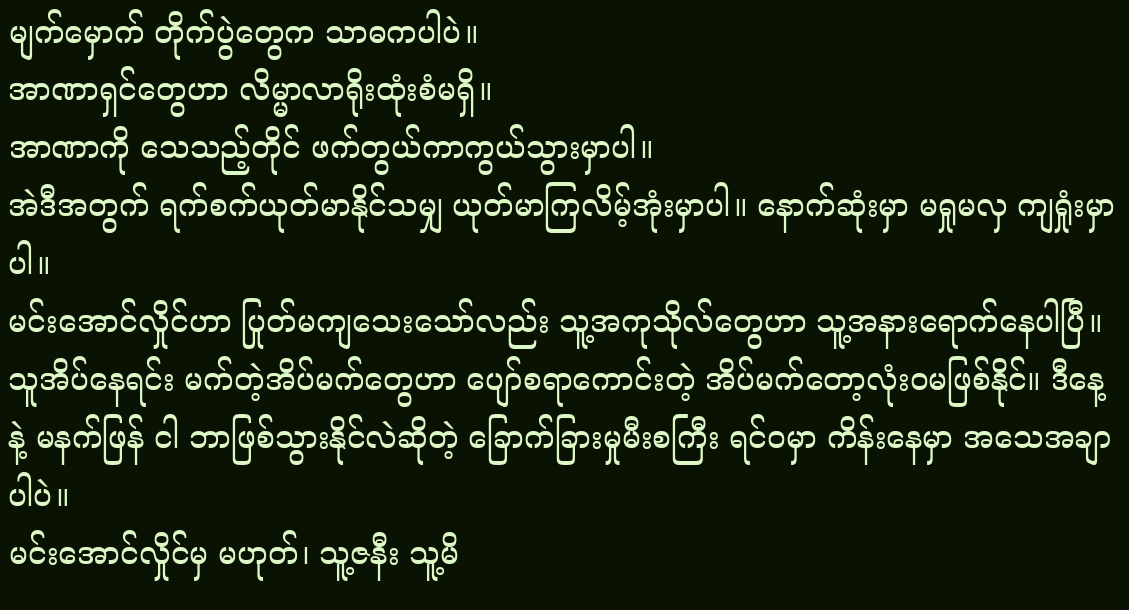မျက်မှောက် တိုက်ပွဲတွေက သာဓကပါပဲ။
အာဏာရှင်တွေဟာ လိမ္မာလာရိုးထုံးစံမရှိ။
အာဏာကို သေသည့်တိုင် ဖက်တွယ်ကာကွယ်သွားမှာပါ။
အဲဒီအတွက် ရက်စက်ယုတ်မာနိုင်သမျှ ယုတ်မာကြလိမ့်အုံးမှာပါ။ နောက်ဆုံးမှာ မရှုမလှ ကျရှုံးမှာပါ။
မင်းအောင်လှိုင်ဟာ ပြုတ်မကျသေးသော်လည်း သူ့အကုသိုလ်တွေဟာ သူ့အနားရောက်နေပါပြီ။ သူအိပ်နေရင်း မက်တဲ့အိပ်မက်တွေဟာ ပျော်စရာကောင်းတဲ့ အိပ်မက်တော့လုံးဝမဖြစ်နိုင်။ ဒီနေ့ နဲ့ မနက်ဖြန် ငါ ဘာဖြစ်သွားနိုင်လဲဆိုတဲ့ ခြောက်ခြားမှုမီးစကြီး ရင်ဝမှာ ကိန်းနေမှာ အသေအချာပါပဲ။
မင်းအောင်လှိုင်မှ မဟုတ်၊ သူ့ဇနီး သူ့မိ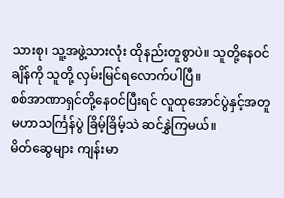သားစု၊ သူ့အဖွဲ့သားလုံး ထိုနည်းတူစွာပဲ။ သူတို့နေဝင်ချိန်ကို သူတို့ လှမ်းမြင်ရလောက်ပါပြီ။
စစ်အာဏာရှင်တို့နေဝင်ပြီးရင် လူထုအောင်ပွဲနှင့်အတူ
မဟာသင်္ကြန်ပွဲ ခြိမ့်ခြိမ့်သဲ ဆင်နွှဲကြမယ်။
မိတ်ဆွေများ ကျန်းမာ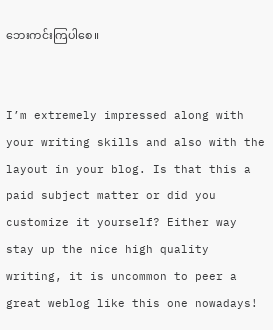ဘေးကင်းကြပါစေ။


I’m extremely impressed along with your writing skills and also with the layout in your blog. Is that this a paid subject matter or did you customize it yourself? Either way stay up the nice high quality writing, it is uncommon to peer a great weblog like this one nowadays!